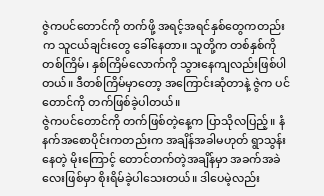ဇွဲကပင်တောင်ကို တက်ဖို့ အရင့်အရင်နှစ်တွေကတည်းက သူငယ်ချင်းတွေ ခေါ်နေတာ။ သူတို့က တစ်နှစ်ကို တစ်ကြိမ်၊ နှစ်ကြိမ်လောက်ကို သွားနေကျလည်းဖြစ်ပါတယ်။ ဒီတစ်ကြိမ်မှာတော့ အကြောင်းဆုံတာနဲ့ ဇွဲက ပင်တောင်ကို တက်ဖြစ်ခဲ့ပါတယ်။
ဇွဲကပင်တောင်ကို တက်ဖြစ်တဲ့နေ့က ပြာသိုလပြည့်။ နံနက်အစောပိုင်းကတည်းက အချိန်အခါမဟုတ် ရွာသွန်းနေတဲ့ မိုးကြောင့် တောင်တက်တဲ့အချိန်မှာ အခက်အခဲလေးဖြစ်မှာ စိုးရိမ်ခဲ့ပါသေးတယ်။ ဒါပေမဲ့လည်း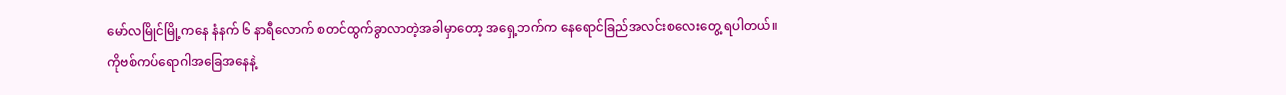မော်လမြိုင်မြို့ကနေ နံနက် ၆ နာရီလောက် စတင်ထွက်ခွာလာတဲ့အခါမှာတော့ အရှေ့ဘက်က နေရောင်ခြည်အလင်းစလေးတွေ့ ရပါတယ်။
ကိုဗစ်ကပ်ရောဂါအခြေအနေနဲ့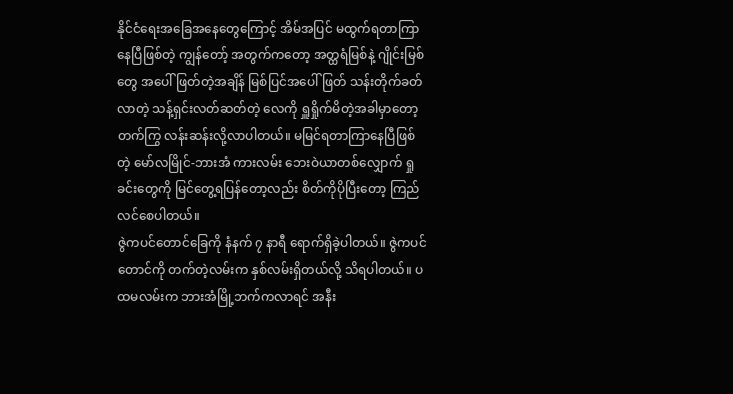နိုင်ငံရေးအခြေအနေတွေကြောင့် အိမ်အပြင် မထွက်ရတာကြာနေပြီဖြစ်တဲ့ ကျွန်တော့် အတွက်ကတော့ အတ္ထရံမြစ်နဲ့ ဂျိုင်းမြစ်တွေ အပေါ် ဖြတ်တဲ့အချိန် မြစ်ပြင်အပေါ်ဖြတ် သန်းတိုက်ခတ်လာတဲ့ သန့်ရှင်းလတ်ဆတ်တဲ့ လေကို ရှူရှိုက်မိတဲ့အခါမှာတော့ တက်ကြွ လန်းဆန်းလို့လာပါတယ်။ မမြင်ရတာကြာနေပြီဖြစ်တဲ့ မော်လမြိုင်-ဘားအံ ကားလမ်း ဘေးဝဲယာတစ်လျှောက် ရှုခင်းတွေကို မြင်တွေ့ရပြန်တော့လည်း စိတ်ကိုပိုပြီးတော့ ကြည်လင်စေပါတယ်။
ဇွဲကပင်တောင်ခြေကို နံနက် ၇ နာရီ ရောက်ရှိခဲ့ပါတယ်။ ဇွဲကပင်တောင်ကို တက်တဲ့လမ်းက နှစ်လမ်းရှိတယ်လို့ သိရပါတယ်။ ပထမလမ်းက ဘားအံမြို့ဘက်ကလာရင် အနီး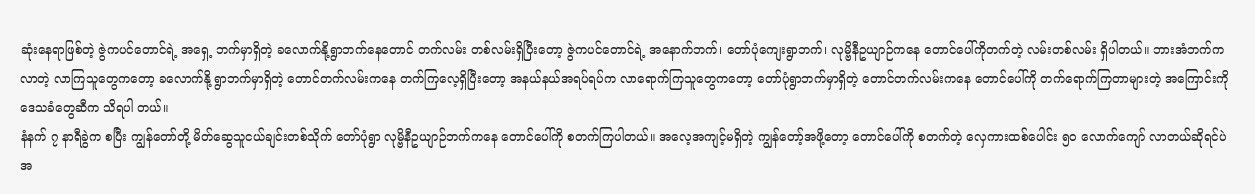ဆုံးနေရာဖြစ်တဲ့ ဇွဲကပင်တောင်ရဲ့ အရှေ့ ဘက်မှာရှိတဲ့ ခလောက်နို့ရွာဘက်နေတောင် တက်လမ်း တစ်လမ်းရှိပြီးတော့ ဇွဲကပင်တောင်ရဲ့ အနောက်ဘက်၊ တော်ပုံကျေးရွာဘက်၊ လုမ္ဗိနီဥယျာဉ်ကနေ တောင်ပေါ်ကိုတက်တဲ့ လမ်းတစ်လမ်း ရှိပါတယ်။ ဘားအံဘက်ကလာတဲ့ လာကြသူတွေကတော့ ခလောက်နို့ ရွာဘက်မှာရှိတဲ့ တောင်တက်လမ်းကနေ တက်ကြလေ့ရှိပြီးတော့ အနယ်နယ်အရပ်ရပ်က လာရောက်ကြသူတွေကတော့ တော်ပုံရွာဘက်မှာရှိတဲ့ တောင်တက်လမ်းကနေ တောင်ပေါ်ကို တက်ရောက်ကြတာများတဲ့ အကြောင်းကို ဒေသခံတွေဆီက သိရပါ တယ်။
နံနက် ၇ နာရီခွဲက စပြီး ကျွန်တော်တို့ မိတ်ဆွေသူငယ်ချင်းတစ်သိုက် တော်ပုံရွာ လုမ္ဗိနီဥယျာဉ်ဘက်ကနေ တောင်ပေါ်ကို စတက်ကြပါတယ်။ အလေ့အကျင့်မရှိတဲ့ ကျွန်တော့်အဖို့တော့ တောင်ပေါ်ကို စတက်တဲ့ လှေကားထစ်ပေါင်း ၅၀ လောက်ကျော် လာတယ်ဆိုရင်ပဲ အ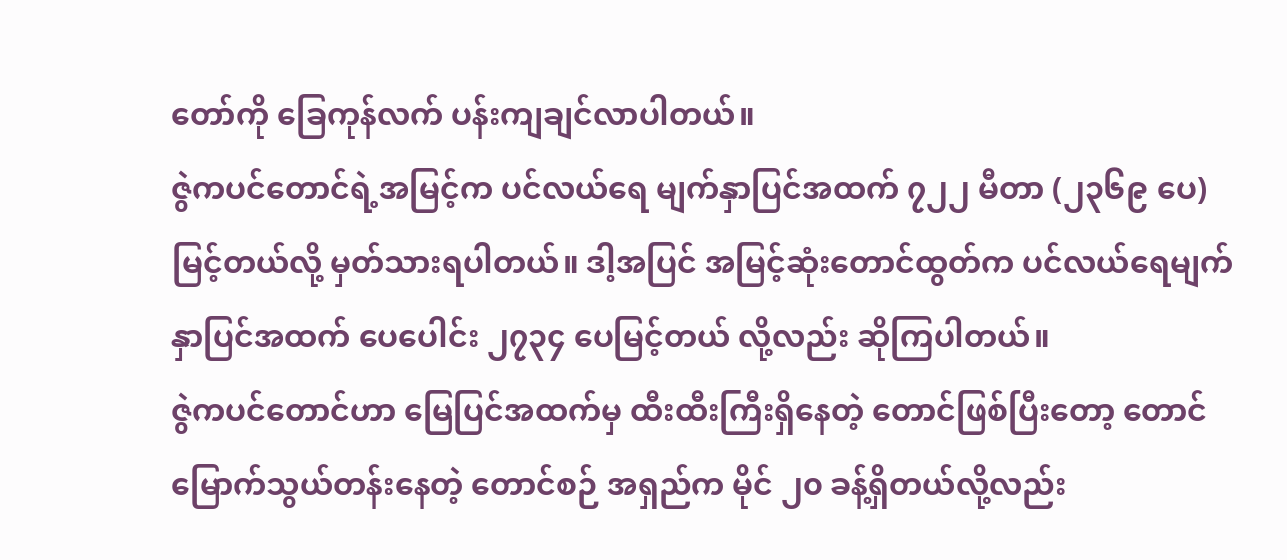တော်ကို ခြေကုန်လက် ပန်းကျချင်လာပါတယ်။
ဇွဲကပင်တောင်ရဲ့အမြင့်က ပင်လယ်ရေ မျက်နှာပြင်အထက် ၇၂၂ မီတာ (၂၃၆၉ ပေ) မြင့်တယ်လို့ မှတ်သားရပါတယ်။ ဒါ့အပြင် အမြင့်ဆုံးတောင်ထွတ်က ပင်လယ်ရေမျက်နှာပြင်အထက် ပေပေါင်း ၂၇၃၄ ပေမြင့်တယ် လို့လည်း ဆိုကြပါတယ်။
ဇွဲကပင်တောင်ဟာ မြေပြင်အထက်မှ ထီးထီးကြီးရှိနေတဲ့ တောင်ဖြစ်ပြီးတော့ တောင်မြောက်သွယ်တန်းနေတဲ့ တောင်စဉ် အရှည်က မိုင် ၂၀ ခန့်ရှိတယ်လို့လည်း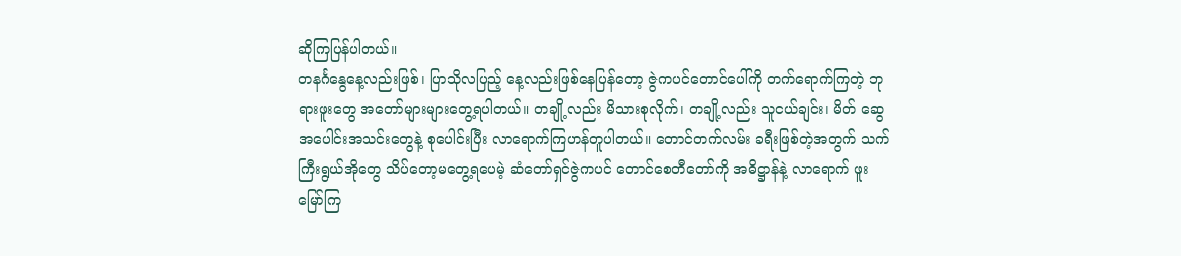ဆိုကြပြန်ပါတယ်။
တနင်္ဂနွေနေ့လည်းဖြစ်၊ ပြာသိုလပြည့် နေ့လည်းဖြစ်နေပြန်တော့ ဇွဲကပင်တောင်ပေါ်ကို တက်ရောက်ကြတဲ့ ဘုရားဖူးတွေ အတော်များများတွေ့ရပါတယ်။ တချို့လည်း မိသားစုလိုက်၊ တချို့လည်း သူငယ်ချင်း၊ မိတ် ဆွေ အပေါင်းအသင်းတွေနဲ့ စုပေါင်းပြီး လာရောက်ကြဟန်တူပါတယ်။ တောင်တက်လမ်း ခရီးဖြစ်တဲ့အတွက် သက်ကြီးရွယ်အိုတွေ သိပ်တော့မတွေ့ရပေမဲ့ ဆံတော်ရှင်ဇွဲကပင် တောင်စေတီတော်ကို အဓိဋ္ဌာန်နဲ့ လာရောက် ဖူးမြော်ကြ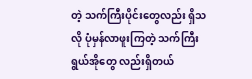တဲ့ သက်ကြီးပိုင်းတွေလည်း ရှိသလို ပုံမှန်လာဖူးကြတဲ့ သက်ကြီးရွယ်အိုတွေ လည်းရှိတယ်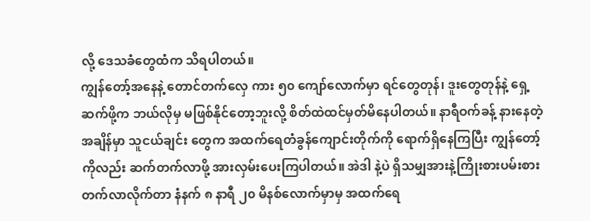လို့ ဒေသခံတွေထံက သိရပါတယ်။
ကျွန်တော့်အနေနဲ့ တောင်တက်လှေ ကား ၅၀ ကျော်လောက်မှာ ရင်တွေတုန်၊ ဒူးတွေတုန်နဲ့ ရှေ့ဆက်ဖို့က ဘယ်လိုမှ မဖြစ်နိုင်တော့ဘူးလို့ စိတ်ထဲထင်မှတ်မိနေပါတယ်။ နာရီဝက်ခန့် နားနေတဲ့အချိန်မှာ သူငယ်ချင်း တွေက အထက်ရေတံခွန်ကျောင်းတိုက်ကို ရောက်ရှိနေကြပြီး ကျွန်တော့်ကိုလည်း ဆက်တက်လာဖို့ အားလှမ်းပေးကြပါတယ်။ အဲဒါ နဲ့ပဲ ရှိသမျှအားနဲ့ကြိုးစားပမ်းစားတက်လာလိုက်တာ နံနက် ၈ နာရီ ၂၀ မိနစ်လောက်မှာမှ အထက်ရေ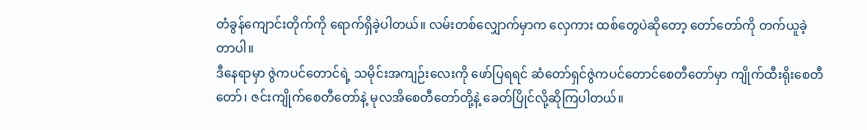တံခွန်ကျောင်းတိုက်ကို ရောက်ရှိခဲ့ပါတယ်။ လမ်းတစ်လျှောက်မှာက လှေကား ထစ်တွေပဲဆိုတော့ တော်တော်ကို တက်ယူခဲ့တာပါ။
ဒီနေရာမှာ ဇွဲကပင်တောင်ရဲ့ သမိုင်းအကျဉ်းလေးကို ဖော်ပြရရင် ဆံတော်ရှင်ဇွဲကပင်တောင်စေတီတော်မှာ ကျိုက်ထီးရိုးစေတီတော်၊ ဇင်းကျိုက်စေတီတော်နဲ့ မုလအိစေတီတော်တို့နဲ့ ခေတ်ပြိုင်လို့ဆိုကြပါတယ်။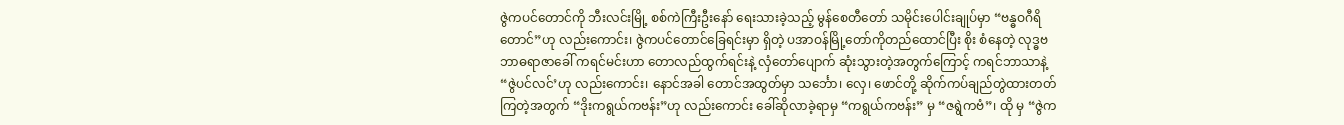ဇွဲကပင်တောင်ကို ဘီးလင်းမြို့ စစ်ကဲကြီးဦးနော် ရေးသားခဲ့သည့် မွန်စေတီတော် သမိုင်းပေါင်းချုပ်မှာ “ဗန္ဓဝဂီရိတောင်”ဟု လည်းကောင်း၊ ဇွဲကပင်တောင်ခြေရင်းမှာ ရှိတဲ့ ပအာဝန်မြို့တော်ကိုတည်ထောင်ပြီး စိုး စံနေတဲ့ လုဒ္ဓဗဘာဓရာဇာခေါ် ကရင်မင်းဟာ တောလည်ထွက်ရင်းနဲ့ လှံတော်ပျောက် ဆုံးသွားတဲ့အတွက်ကြောင့် ကရင်ဘာသာနဲ့ “ဇွဲပင်လင်’ဟု လည်းကောင်း၊ နောင်အခါ တောင်အထွတ်မှာ သင်္ဘော၊ လှေ၊ ဖောင်တို့ ဆိုက်ကပ်ချည်တွဲထားတတ်ကြတဲ့အတွက် “ဒိုးကရွယ်ကဗန်း”ဟု လည်းကောင်း ခေါ်ဆိုလာခဲ့ရာမှ “ကရွယ်ကဗန်း” မှ “ဇရွဲကဗံ”၊ ထို မှ “ဇွဲက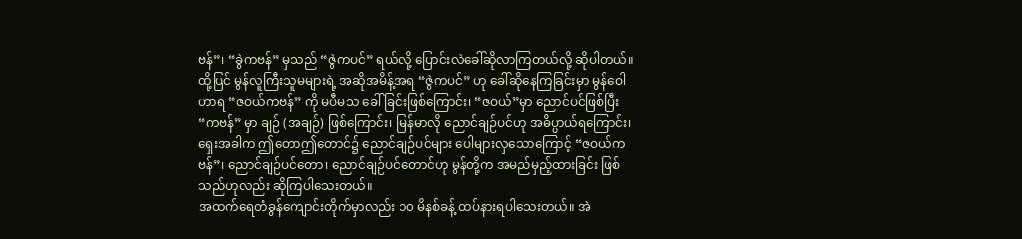ဗန်”၊ “ခွဲကဗန်” မှသည် “ဇွဲကပင်” ရယ်လို့ ပြောင်းလဲခေါ်ဆိုလာကြတယ်လို့ ဆိုပါတယ်။
ထို့ပြင် မွန်လူကြီးသူမများရဲ့ အဆိုအမိန့်အရ “ဇွဲကပင်” ဟု ခေါ်ဆိုနေကြခြင်းမှာ မွန်ဝေါဟာရ “ဇဝယ်ကဗန်” ကို မပီမသ ခေါ်ခြင်းဖြစ်ကြောင်း၊ “ဇဝယ်”မှာ ညောင်ပင်ဖြစ်ပြီး “ကဗန်” မှာ ချဉ် (အချဉ်) ဖြစ်ကြောင်း၊ မြန်မာလို ညောင်ချဉ်ပင်ဟု အဓိပ္ပာယ်ရကြောင်း၊ ရှေးအခါက ဤတောဤတောင်၌ ညောင်ချဉ်ပင်များ ပေါများလှသောကြောင့် “ဇဝယ်ကဗန်”၊ ညောင်ချဉ်ပင်တော၊ ညောင်ချဉ်ပင်တောင်ဟု မွန်တို့က အမည်မှည့်ထားခြင်း ဖြစ်သည်ဟုလည်း ဆိုကြပါသေးတယ်။
အထက်ရေတံခွန်ကျောင်းတိုက်မှာလည်း ၁၀ မိနစ်ခန့် ထပ်နားရပါသေးတယ်။ အဲ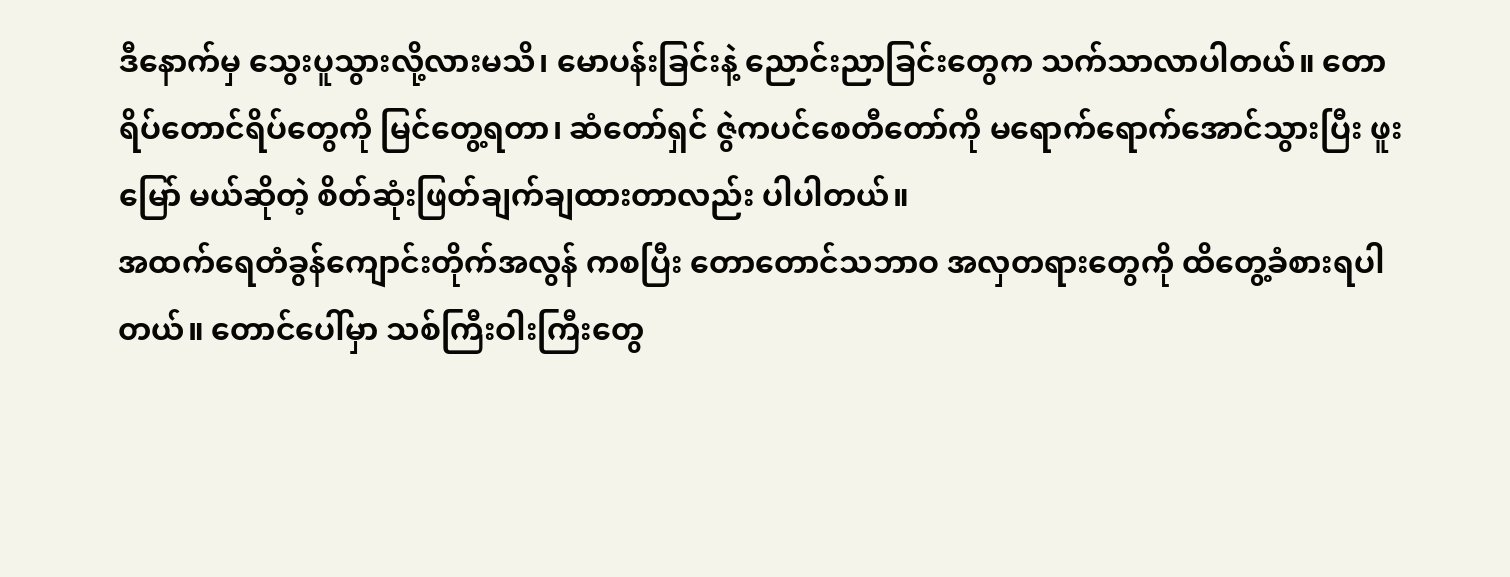ဒီနောက်မှ သွေးပူသွားလို့လားမသိ၊ မောပန်းခြင်းနဲ့ ညောင်းညာခြင်းတွေက သက်သာလာပါတယ်။ တောရိပ်တောင်ရိပ်တွေကို မြင်တွေ့ရတာ၊ ဆံတော်ရှင် ဇွဲကပင်စေတီတော်ကို မရောက်ရောက်အောင်သွားပြီး ဖူးမြော် မယ်ဆိုတဲ့ စိတ်ဆုံးဖြတ်ချက်ချထားတာလည်း ပါပါတယ်။
အထက်ရေတံခွန်ကျောင်းတိုက်အလွန် ကစပြီး တောတောင်သဘာဝ အလှတရားတွေကို ထိတွေ့ခံစားရပါတယ်။ တောင်ပေါ်မှာ သစ်ကြီးဝါးကြီးတွေ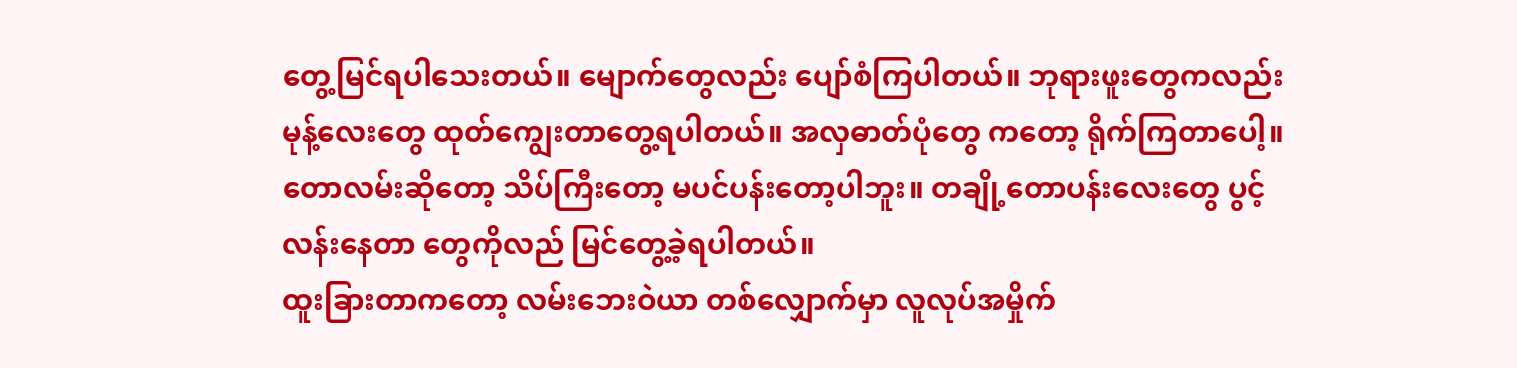တွေ့မြင်ရပါသေးတယ်။ မျောက်တွေလည်း ပျော်စံကြပါတယ်။ ဘုရားဖူးတွေကလည်း မုန့်လေးတွေ ထုတ်ကျွေးတာတွေ့ရပါတယ်။ အလှဓာတ်ပုံတွေ ကတော့ ရိုက်ကြတာပေါ့။ တောလမ်းဆိုတော့ သိပ်ကြီးတော့ မပင်ပန်းတော့ပါဘူး။ တချို့တောပန်းလေးတွေ ပွင့်လန်းနေတာ တွေကိုလည် မြင်တွေ့ခဲ့ရပါတယ်။
ထူးခြားတာကတော့ လမ်းဘေးဝဲယာ တစ်လျှောက်မှာ လူလုပ်အမှိုက်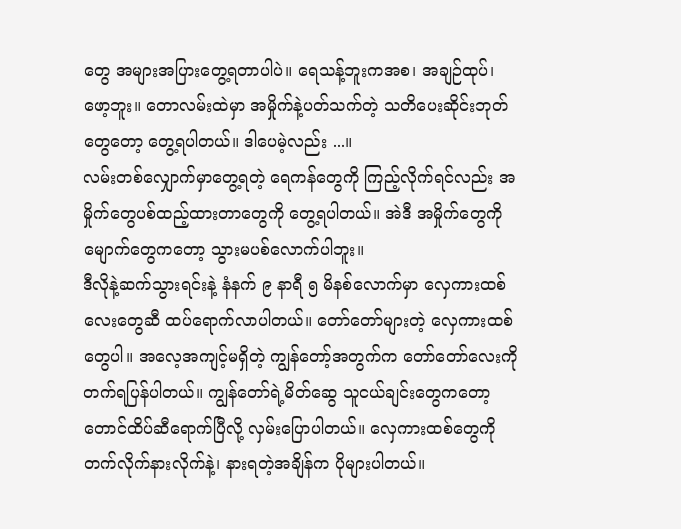တွေ အများအပြားတွေ့ရတာပါပဲ။ ရေသန့်ဘူးကအစ၊ အချဉ်ထုပ်၊ ဖော့ဘူး။ တောလမ်းထဲမှာ အမှိုက်နဲ့ပတ်သက်တဲ့ သတိပေးဆိုင်းဘုတ် တွေတော့ တွေ့ရပါတယ်။ ဒါပေမဲ့လည်း ...။
လမ်းတစ်လျှောက်မှာတွေ့ရတဲ့ ရေကန်တွေကို ကြည့်လိုက်ရင်လည်း အမှိုက်တွေပစ်ထည့်ထားတာတွေကို တွေ့ရပါတယ်။ အဲဒီ အမှိုက်တွေကိုမျောက်တွေကတော့ သွားမပစ်လောက်ပါဘူး။
ဒီလိုနဲ့ဆက်သွားရင်းနဲ့ နံနက် ၉ နာရီ ၅ မိနစ်လောက်မှာ လှေကားထစ်လေးတွေဆီ ထပ်ရောက်လာပါတယ်။ တော်တော်များတဲ့ လှေကားထစ်တွေပါ။ အလေ့အကျင့်မရှိတဲ့ ကျွန်တော့်အတွက်က တော်တော်လေးကို တက်ရပြန်ပါတယ်။ ကျွန်တော်ရဲ့မိတ်ဆွေ သူငယ်ချင်းတွေကတော့ တောင်ထိပ်ဆီရောက်ပြီလို့ လှမ်းပြောပါတယ်။ လှေကားထစ်တွေကို တက်လိုက်နားလိုက်နဲ့၊ နားရတဲ့အချိန်က ပိုများပါတယ်။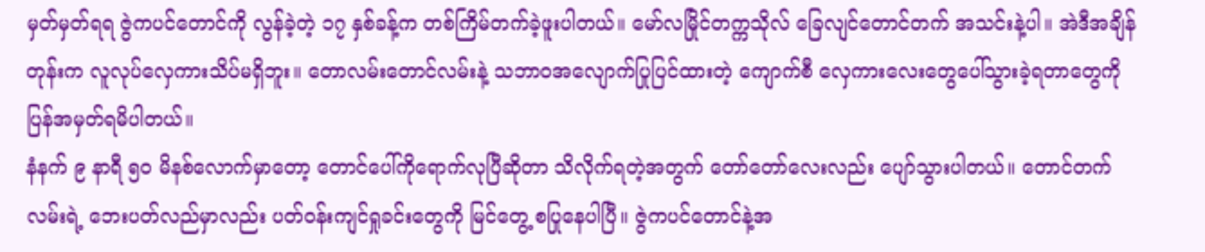မှတ်မှတ်ရရ ဇွဲကပင်တောင်ကို လွန်ခဲ့တဲ့ ၁၇ နှစ်ခန့်က တစ်ကြိမ်တက်ခဲ့ဖူးပါတယ်။ မော်လမြိုင်တက္ကသိုလ် ခြေလျင်တောင်တက် အသင်းနဲ့ပါ။ အဲဒီအချိန်တုန်းက လူလုပ်လှေကားသိပ်မရှိဘူး။ တောလမ်းတောင်လမ်းနဲ့ သဘာဝအလျောက်ပြုပြင်ထားတဲ့ ကျောက်စီ လှေကားလေးတွေပေါ်သွားခဲ့ရတာတွေကို ပြန်အမှတ်ရမိပါတယ်။
နံနက် ၉ နာရီ ၅၀ မိနစ်လောက်မှာတော့ တောင်ပေါ်ကိုရောက်လုပြီဆိုတာ သိလိုက်ရတဲ့အတွက် တော်တော်လေးလည်း ပျော်သွားပါတယ်။ တောင်တက်လမ်းရဲ့ ဘေးပတ်လည်မှာလည်း ပတ်ဝန်းကျင်ရှုခင်းတွေကို မြင်တွေ့ စပြုနေပါပြီ။ ဇွဲကပင်တောင်နဲ့အ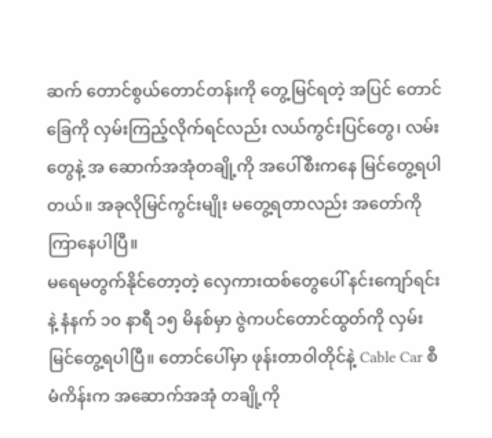ဆက် တောင်စွယ်တောင်တန်းကို တွေ့မြင်ရတဲ့ အပြင် တောင်ခြေကို လှမ်းကြည့်လိုက်ရင်လည်း လယ်ကွင်းပြင်တွေ၊ လမ်းတွေနဲ့ အ ဆောက်အအုံတချို့ကို အပေါ်စီးကနေ မြင်တွေ့ရပါတယ်။ အခုလိုမြင်ကွင်းမျိုး မတွေ့ရတာလည်း အတော်ကိုကြာနေပါပြီ။
မရေမတွက်နိုင်တော့တဲ့ လှေကားထစ်တွေပေါ် နင်းကျော်ရင်းနဲ့ နံနက် ၁၀ နာရီ ၁၅ မိနစ်မှာ ဇွဲကပင်တောင်ထွတ်ကို လှမ်းမြင်တွေ့ရပါပြီ။ တောင်ပေါ်မှာ ဖုန်းတာဝါတိုင်နဲ့ Cable Car စီမံကိန်းက အဆောက်အအုံ တချို့ကို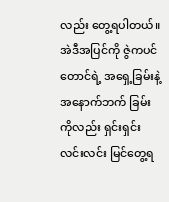လည်း တွေ့ရပါတယ်။ အဲဒီအပြင်ကို ဇွဲကပင်တောင်ရဲ့ အရှေ့ခြမ်းနဲ့ အနောက်ဘက် ခြမ်းကိုလည်း ရှင်းရှင်းလင်းလင်း မြင်တွေ့ရ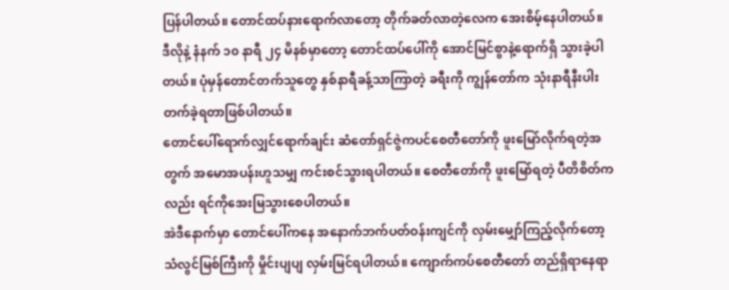ပြန်ပါတယ်။ တောင်ထပ်နားရောက်လာတော့ တိုက်ခတ်လာတဲ့လေက အေးစိမ့်နေပါတယ်။
ဒီလိုနဲ့ နံနက် ၁၀ နာရီ ၂၄ မိနစ်မှာတော့ တောင်ထပ်ပေါ်ကို အောင်မြင်စွာနဲ့ရောက်ရှိ သွားခဲ့ပါတယ်။ ပုံမှန်တောင်တက်သူတွေ နှစ်နာရီခန့်သာကြာတဲ့ ခရီးကို ကျွန်တော်က သုံးနာရီနီးပါး တက်ခဲ့ရတာဖြစ်ပါတယ်။
တောင်ပေါ်ရောက်လျှင်ရောက်ချင်း ဆံတော်ရှင်ဇွဲကပင်စေတီတော်ကို ဖူးမြော်လိုက်ရတဲ့အတွက် အမောအပန်းဟူသမျှ ကင်းစင်သွားရပါတယ်။ စေတီတော်ကို ဖူးမြော်ရတဲ့ ပီတိစိတ်ကလည်း ရင်ကိုအေးမြသွားစေပါတယ်။
အဲဒီနောက်မှာ တောင်ပေါ်ကနေ အနောက်ဘက်ပတ်ဝန်းကျင်ကို လှမ်းမျှော်ကြည့်လိုက်တော့ သံလွင်မြစ်ကြီးကို မှိုင်းပျပျ လှမ်းမြင်ရပါတယ်။ ကျောက်ကပ်စေတီတော် တည်ရှိရာနေရာ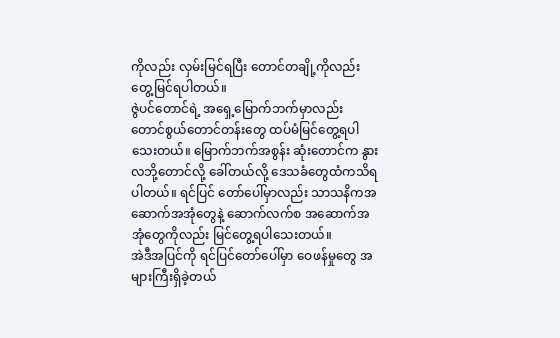ကိုလည်း လှမ်းမြင်ရပြီး တောင်တချို့ကိုလည်း တွေ့မြင်ရပါတယ်။
ဇွဲပင်တောင်ရဲ့ အရှေ့မြောက်ဘက်မှာလည်း တောင်စွယ်တောင်တန်းတွေ ထပ်မံမြင်တွေ့ရပါသေးတယ်။ မြောက်ဘက်အစွန်း ဆုံးတောင်က နွားလဘို့တောင်လို့ ခေါ်တယ်လို့ ဒေသခံတွေထံကသိရပါတယ်။ ရင်ပြင် တော်ပေါ်မှာလည်း သာသနိကအဆောက်အအုံတွေနဲ့ ဆောက်လက်စ အဆောက်အအုံတွေကိုလည်း မြင်တွေ့ရပါသေးတယ်။
အဲဒီအပြင်ကို ရင်ပြင်တော်ပေါ်မှာ ဝေဖန်မှုတွေ အများကြီးရှိခဲ့တယ်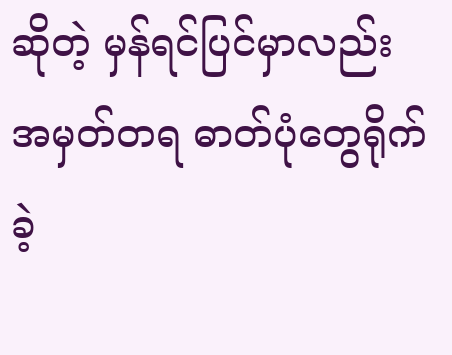ဆိုတဲ့ မှန်ရင်ပြင်မှာလည်း အမှတ်တရ ဓာတ်ပုံတွေရိုက်ခဲ့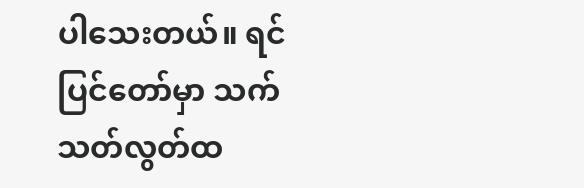ပါသေးတယ်။ ရင်ပြင်တော်မှာ သက်သတ်လွတ်ထ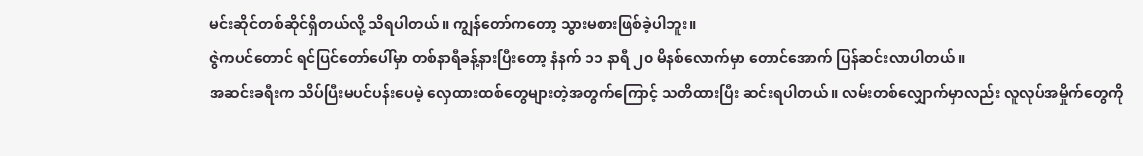မင်းဆိုင်တစ်ဆိုင်ရှိတယ်လို့ သိရပါတယ်။ ကျွန်တော်ကတော့ သွားမစားဖြစ်ခဲ့ပါဘူး။
ဇွဲကပင်တောင် ရင်ပြင်တော်ပေါ်မှာ တစ်နာရီခန့်နားပြီးတော့ နံနက် ၁၁ နာရီ ၂၀ မိနစ်လောက်မှာ တောင်အောက် ပြန်ဆင်းလာပါတယ်။
အဆင်းခရီးက သိပ်ပြီးမပင်ပန်းပေမဲ့ လှေထားထစ်တွေများတဲ့အတွက်ကြောင့် သတိထားပြီး ဆင်းရပါတယ်။ လမ်းတစ်လျှောက်မှာလည်း လူလုပ်အမှိုက်တွေကို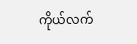ကိုယ်လက်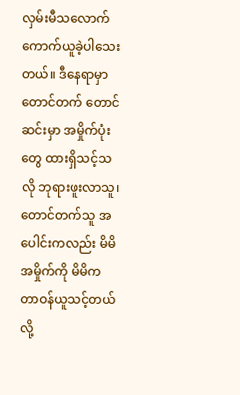လှမ်းမီသလောက် ကောက်ယူခဲ့ပါသေးတယ်။ ဒီနေရာမှာ တောင်တက် တောင်ဆင်းမှာ အမှိုက်ပုံးတွေ ထားရှိသင့်သလို ဘုရားဖူးလာသူ၊ တောင်တက်သူ အပေါင်းကလည်း မိမိအမှိုက်ကို မိမိက တာဝန်ယူသင့်တယ်လို့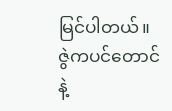မြင်ပါတယ်။
ဇွဲကပင်တောင်နဲ့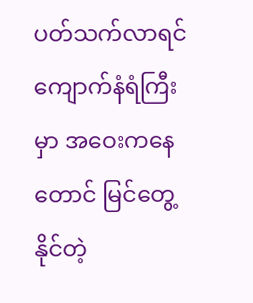ပတ်သက်လာရင် ကျောက်နံရံကြီးမှာ အဝေးကနေတောင် မြင်တွေ့နိုင်တဲ့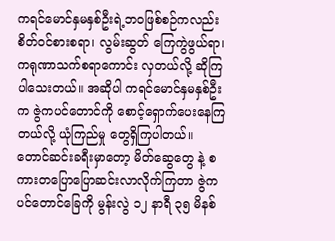ကရင်မောင်နှမနှစ်ဦးရဲ့ဘဝဖြစ်စဉ်ကလည်း စိတ်ဝင်စားစရာ၊ လွမ်းဆွတ် ကြေကွဲဖွယ်ရာ၊ ကရုဏာသက်စရာကောင်း လှတယ်လို့ ဆိုကြပါသေးတယ်။ အဆိုပါ ကရင်မောင်နှမနှစ်ဦးက ဇွဲကပင်တောင်ကို စောင့်ရှောက်ပေးနေကြတယ်လို့ ယုံကြည်မှု တွေရှိကြပါတယ်။
တောင်ဆင်းခရီးမှာတော့ မိတ်ဆွေတွေ နဲ့ စကားတပြောပြောဆင်းလာလိုက်ကြတာ ဇွဲကပင်တောင်ခြေကို မွန်းလွဲ ၁၂ နာရီ ၃၅ မိနစ်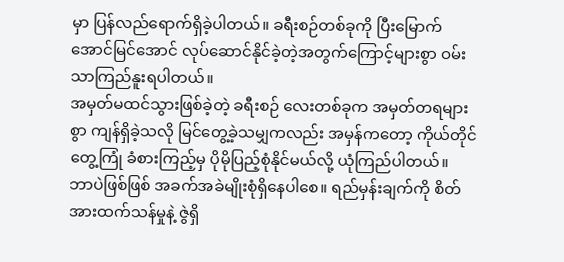မှာ ပြန်လည်ရောက်ရှိခဲ့ပါတယ်။ ခရီးစဉ်တစ်ခုကို ပြီးမြောက်အောင်မြင်အောင် လုပ်ဆောင်နိုင်ခဲ့တဲ့အတွက်ကြောင့်များစွာ ဝမ်းသာကြည်နူးရပါတယ်။
အမှတ်မထင်သွားဖြစ်ခဲ့တဲ့ ခရီးစဉ် လေးတစ်ခုက အမှတ်တရများစွာ ကျန်ရှိခဲ့သလို မြင်တွေ့ခဲ့သမျှကလည်း အမှန်ကတော့ ကိုယ်တိုင်တွေ့ကြုံ ခံစားကြည့်မှ ပိုမိုပြည့်စုံနိုင်မယ်လို့ ယုံကြည်ပါတယ်။
ဘာပဲဖြစ်ဖြစ် အခက်အခဲမျိုးစုံရှိနေပါစေ။ ရည်မှန်းချက်ကို စိတ်အားထက်သန်မှုနဲ့ ဇွဲရှိ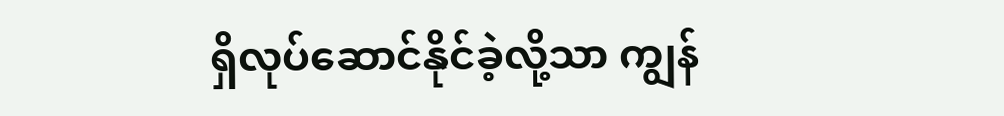ရှိလုပ်ဆောင်နိုင်ခဲ့လို့သာ ကျွန်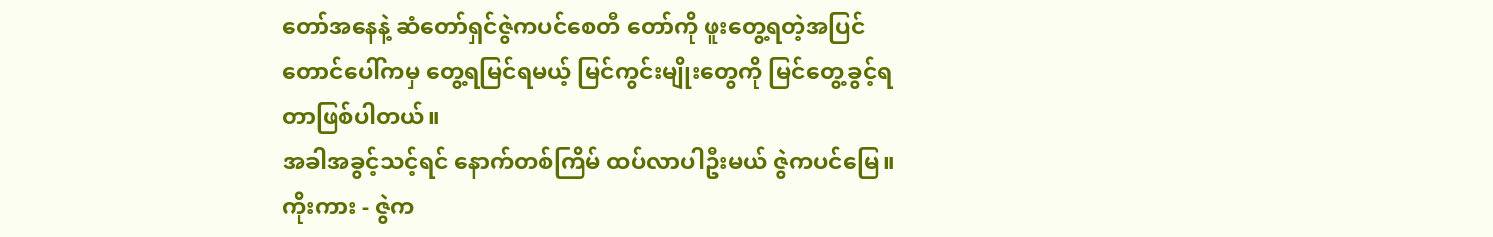တော်အနေနဲ့ ဆံတော်ရှင်ဇွဲကပင်စေတီ တော်ကို ဖူးတွေ့ရတဲ့အပြင် တောင်ပေါ်ကမှ တွေ့ရမြင်ရမယ့် မြင်ကွင်းမျိုးတွေကို မြင်တွေ့ခွင့်ရတာဖြစ်ပါတယ်။
အခါအခွင့်သင့်ရင် နောက်တစ်ကြိမ် ထပ်လာပါဦးမယ် ဇွဲကပင်မြေ။
ကိုးကား - ဇွဲက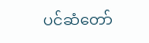ပင်ဆံတော်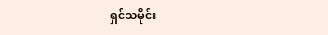ရှင်သမိုင်း